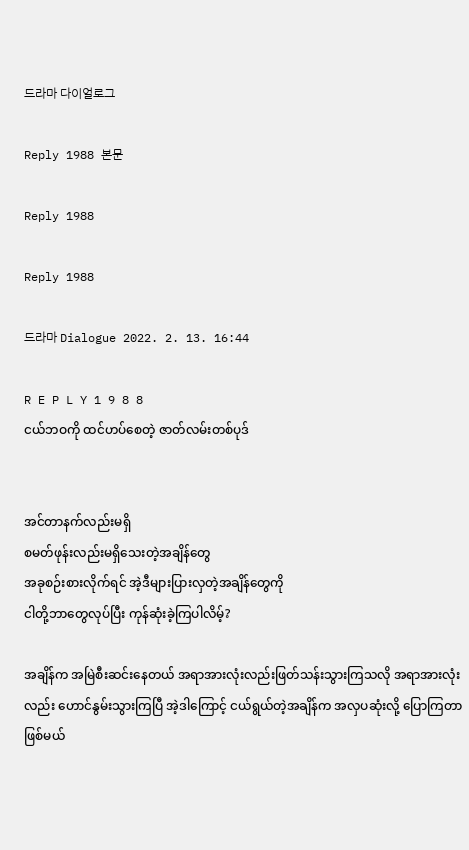드라마 다이얼로그

Reply 1988 본문

Reply 1988

Reply 1988

드라마 Dialogue 2022. 2. 13. 16:44

R E P L Y 1 9 8 8
ငယ်ဘဝကို ထင်ဟပ်စေတဲ့ ဇာတ်လမ်းတစ်ပုဒ်


အင်တာနက်လည်းမရှိ
စမတ်ဖုန်းလည်းမရှိသေးတဲ့အချိန်တွေ
အခုစဉ်းစားလိုက်ရင် အဲ့ဒီများပြားလှတဲ့အချိန်တွေကို
ငါတို့ဘာတွေလုပ်ပြီး ကုန်ဆုံးခဲ့ကြပါလိမ့်?

အချိန်က အမြဲစီးဆင်းနေတယ် အရာအားလုံးလည်းဖြတ်သန်းသွားကြသလို အရာအားလုံးလည်း ဟောင်နွမ်းသွားကြပြီ အဲ့ဒါကြောင့် ငယ်ရွယ်တဲ့အချိန်က အလှပဆုံးလို့ ပြောကြတာဖြစ်မယ်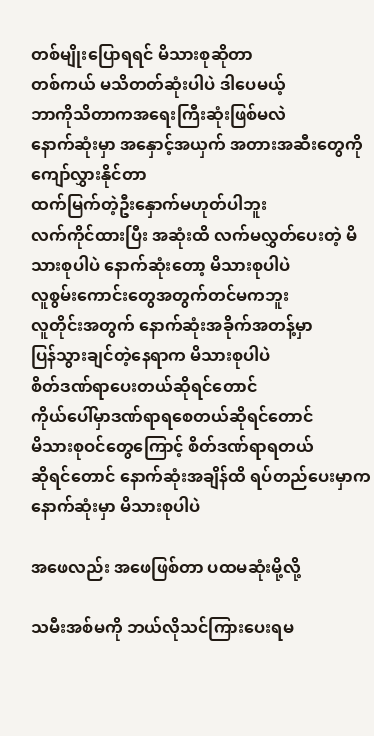တစ်မျိုးပြောရရင် မိသားစုဆိုတာ
တစ်ကယ် မသိတတ်ဆုံးပါပဲ ဒါပေမယ့်
ဘာကိုသိတာကအရေးကြီးဆုံးဖြစ်မလဲ
နောက်ဆုံးမှာ အနှောင့်အယှက် အတားအဆီးတွေကို
ကျော်လွှားနိုင်တာ
ထက်မြက်တဲ့ဦးနှောက်မဟုတ်ပါဘူး
လက်ကိုင်ထားပြီး အဆုံးထိ လက်မလွှတ်ပေးတဲ့ မိသားစုပါပဲ နောက်ဆုံးတော့ မိသားစုပါပဲ
လူစွမ်းကောင်းတွေအတွက်တင်မကဘူး
လူတိုင်းအတွက် နောက်ဆုံးအခိုက်အတန့်မှာ
ပြန်သွားချင်တဲ့နေရာက မိသားစုပါပဲ
စိတ်ဒဏ်ရာပေးတယ်ဆိုရင်တောင်
ကိုယ်ပေါ်မှာဒဏ်ရာရစေတယ်ဆိုရင်တောင်
မိသားစုဝင်တွေကြောင့် စိတ်ဒဏ်ရာရတယ်
ဆိုရင်တောင် နောက်ဆုံးအချိန်ထိ ရပ်တည်ပေးမှာက
နောက်ဆုံးမှာ မိသားစုပါပဲ

အဖေလည်း အဖေဖြစ်တာ ပထမဆုံးမို့လို့

သမီးအစ်မကို ဘယ်လိုသင်ကြားပေးရမ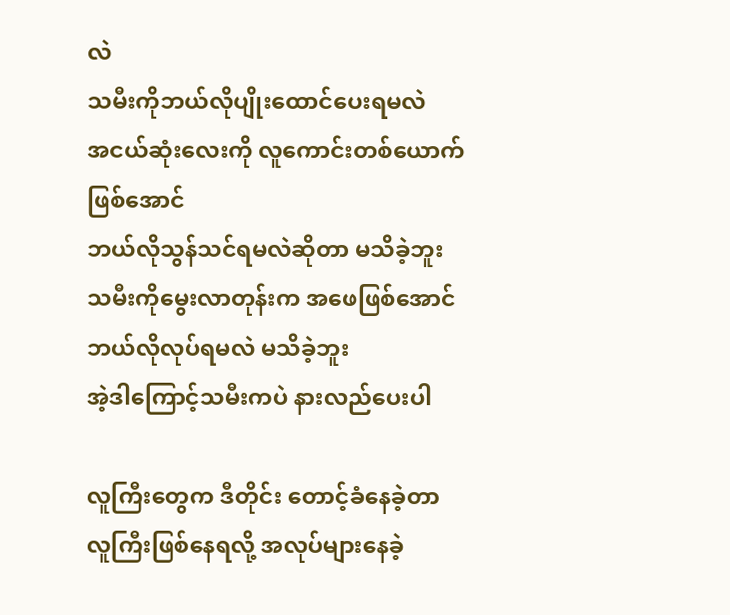လဲ
သမီးကိုဘယ်လိုပျိုးထောင်ပေးရမလဲ
အငယ်ဆုံးလေးကို လူကောင်းတစ်ယောက်ဖြစ်အောင်
ဘယ်လိုသွန်သင်ရမလဲဆိုတာ မသိခဲ့ဘူး
သမီးကိုမွေးလာတုန်းက အဖေဖြစ်အောင်
ဘယ်လိုလုပ်ရမလဲ မသိခဲ့ဘူး
အဲ့ဒါကြောင့်သမီးကပဲ နားလည်ပေးပါ

လူကြီးတွေက ဒီတိုင်း တောင့်ခံနေခဲ့တာ
လူကြီးဖြစ်နေရလို့ အလုပ်များနေခဲ့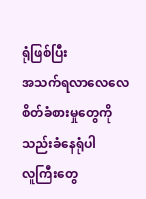ရုံဖြစ်ပြီး
အသက်ရလာလေလေ စိတ်ခံစားမှုတွေကို
သည်းခံနေရုံပါ
လူကြီးတွေ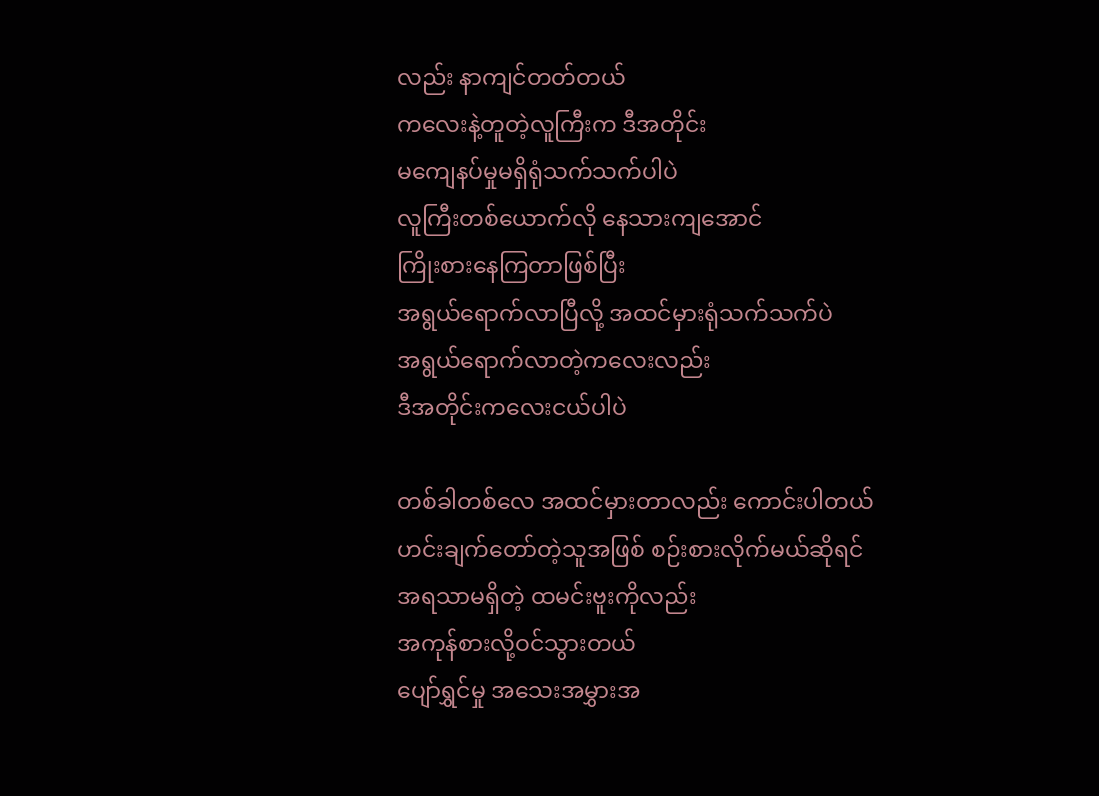လည်း နာကျင်တတ်တယ်
ကလေးနဲ့တူတဲ့လူကြီးက ဒီအတိုင်း
မကျေနပ်မှုမရှိရုံသက်သက်ပါပဲ
လူကြီးတစ်ယောက်လို နေသားကျအောင်
ကြိုးစားနေကြတာဖြစ်ပြီး
အရွယ်ရောက်လာပြီလို့ အထင်မှားရုံသက်သက်ပဲ
အရွယ်ရောက်လာတဲ့ကလေးလည်း
ဒီအတိုင်းကလေးငယ်ပါပဲ

တစ်ခါတစ်လေ အထင်မှားတာလည်း ကောင်းပါတယ်
ဟင်းချက်တော်တဲ့သူအဖြစ် စဉ်းစားလိုက်မယ်ဆိုရင်
အရသာမရှိတဲ့ ထမင်းဗူးကိုလည်း
အကုန်စားလို့ဝင်သွားတယ်
ပျော်ရွှင်မှု အသေးအမွှားအ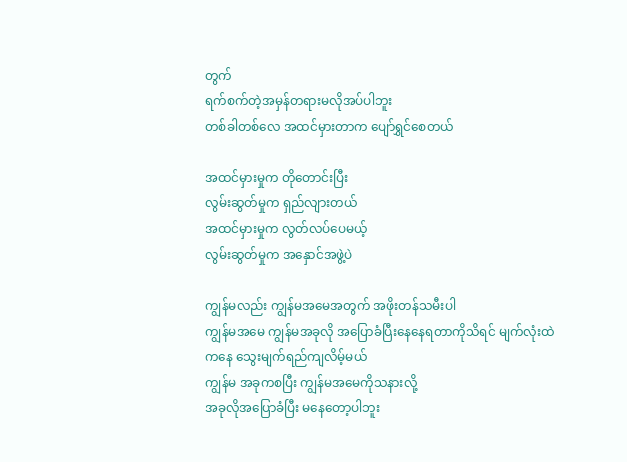တွက်
ရက်စက်တဲ့အမှန်တရားမလိုအပ်ပါဘူး
တစ်ခါတစ်လေ အထင်မှားတာက ပျော်ရွှင်စေတယ်

အထင်မှားမှုက တိုတောင်းပြီး
လွမ်းဆွတ်မှုက ရှည်လျားတယ်
အထင်မှားမှုက လွတ်လပ်ပေမယ့်
လွမ်းဆွတ်မှုက အနှောင်အဖွဲ့ပဲ

ကျွန်မလည်း ကျွန်မအမေအတွက် အဖိုးတန်သမီးပါ
ကျွန်မအမေ ကျွန်မအခုလို အပြောခံပြီးနေနေရတာကိုသိရင် မျက်လုံးထဲကနေ သွေးမျက်ရည်ကျလိမ့်မယ်
ကျွန်မ အခုကစပြီး ကျွန်မအမေကိုသနားလို့
အခုလိုအပြောခံပြီး မနေတော့ပါဘူး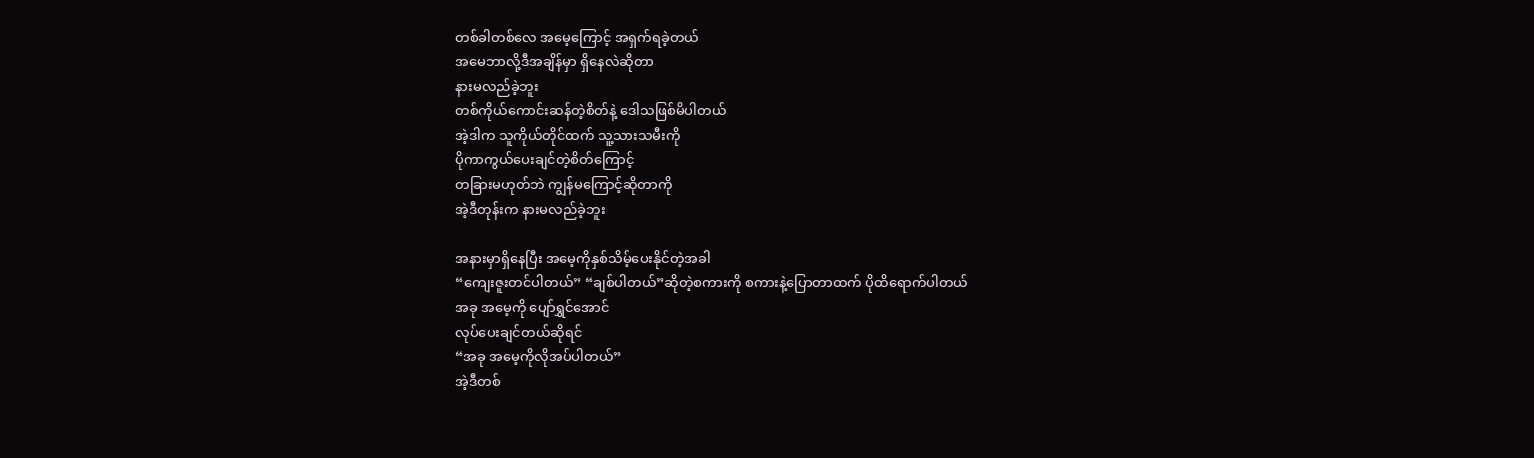တစ်ခါတစ်လေ အမေ့ကြောင့် အရှက်ရခဲ့တယ်
အမေဘာလို့ဒီအချိန်မှာ ရှိနေလဲဆိုတာ
နားမလည်ခဲ့ဘူး
တစ်ကိုယ်ကောင်းဆန်တဲ့စိတ်နဲ့ ဒေါသဖြစ်မိပါတယ်
အဲ့ဒါက သူကိုယ်တိုင်ထက် သူ့သားသမီးကို
ပိုကာကွယ်ပေးချင်တဲ့စိတ်ကြောင့်
တခြားမဟုတ်ဘဲ ကျွန်မကြောင့်ဆိုတာကို
အဲ့ဒီတုန်းက နားမလည်ခဲ့ဘူး

အနားမှာရှိနေပြီး အမေ့ကိုနှစ်သိမ့်ပေးနိုင်တဲ့အခါ
“ကျေးဇူးတင်ပါတယ်” “ချစ်ပါတယ်”ဆိုတဲ့စကားကို စကားနဲ့ပြောတာထက် ပိုထိရောက်ပါတယ်
အခု အမေ့ကို ပျော်ရွှင်အောင်
လုပ်ပေးချင်တယ်ဆိုရင်
“အခု အမေ့ကိုလိုအပ်ပါတယ်”
အဲ့ဒီတစ်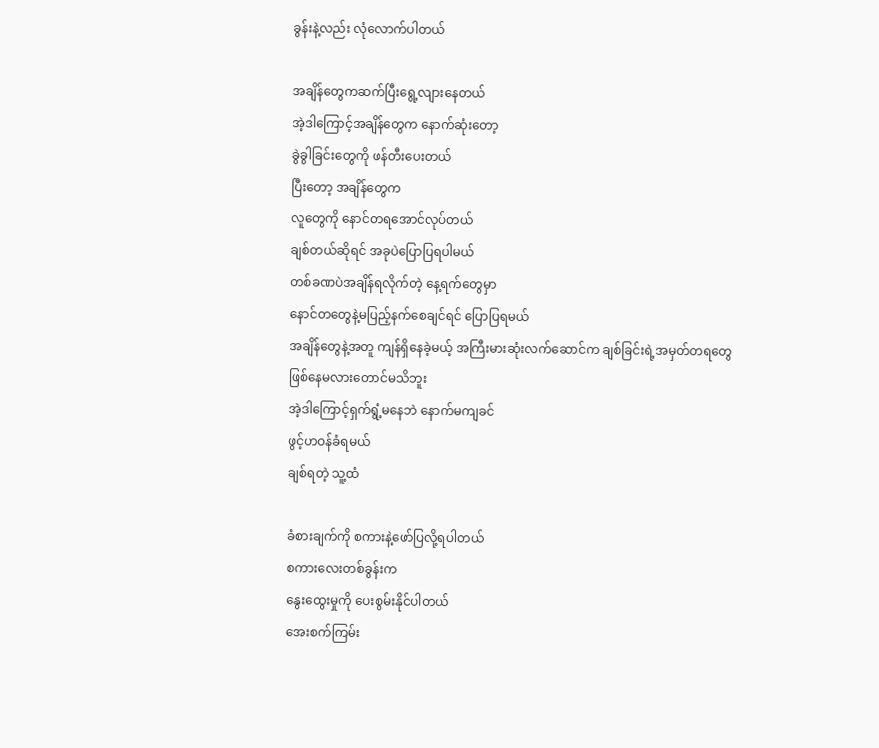ခွန်းနဲ့လည်း လုံလောက်ပါတယ်

အချိန်တွေကဆက်ပြီးရွေ့လျားနေတယ်
အဲ့ဒါကြောင့်အချိန်တွေက နောက်ဆုံးတော့
ခွဲခွါခြင်းတွေကို ဖန်တီးပေးတယ်
ပြီးတော့ အချိန်တွေက
လူတွေကို နောင်တရအောင်လုပ်တယ်
ချစ်တယ်ဆိုရင် အခုပဲပြောပြရပါမယ်
တစ်ခဏပဲအချိန်ရလိုက်တဲ့ နေ့ရက်တွေမှာ
နောင်တတွေနဲ့မပြည့်နက်စေချင်ရင် ပြောပြရမယ်
အချိန်တွေနဲ့အတူ ကျန်ရှိနေခဲ့မယ့် အကြီးမားဆုံးလက်ဆောင်က ချစ်ခြင်းရဲ့အမှတ်တရတွေ
ဖြစ်နေမလားတောင်မသိဘူး
အဲ့ဒါကြောင့်ရှက်ရွံ့မနေဘဲ နောက်မကျခင်
ဖွင့်ဟဝန်ခံရမယ်
ချစ်ရတဲ့ သူ့ထံ

ခံစားချက်ကို စကားနဲ့ဖော်ပြလို့ရပါတယ်
စကားလေးတစ်ခွန်းက
နွေးထွေးမှုကို ပေးစွမ်းနိုင်ပါတယ်
အေးစက်ကြမ်း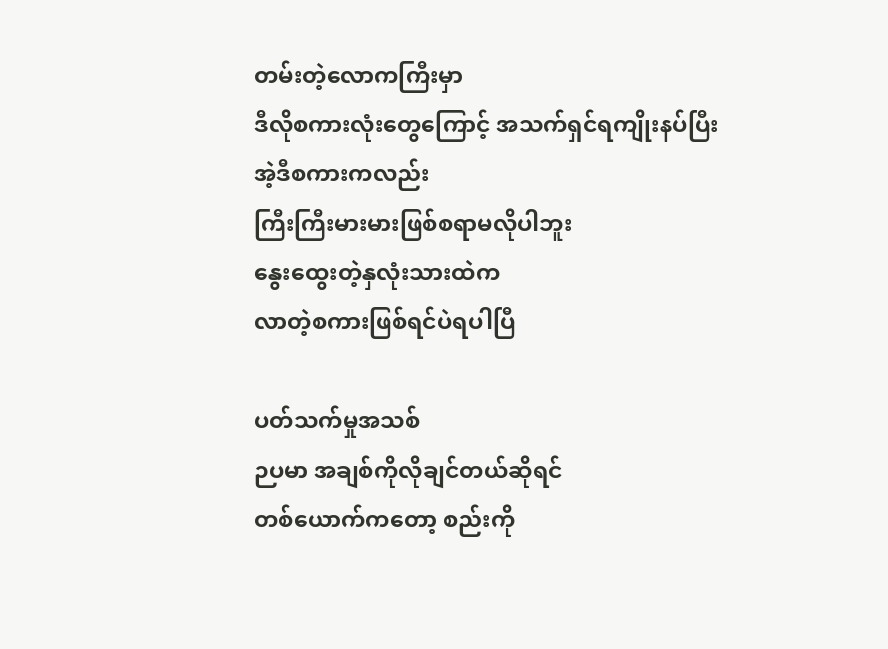တမ်းတဲ့လောကကြီးမှာ
ဒီလိုစကားလုံးတွေကြောင့် အသက်ရှင်ရကျိုးနပ်ပြီး
အဲ့ဒီစကားကလည်း
ကြီးကြီးမားမားဖြစ်စရာမလိုပါဘူး
နွေးထွေးတဲ့နှလုံးသားထဲက
လာတဲ့စကားဖြစ်ရင်ပဲရပါပြီ

ပတ်သက်မှုအသစ်
ဉပမာ အချစ်ကိုလိုချင်တယ်ဆိုရင်
တစ်ယောက်ကတော့ စည်းကို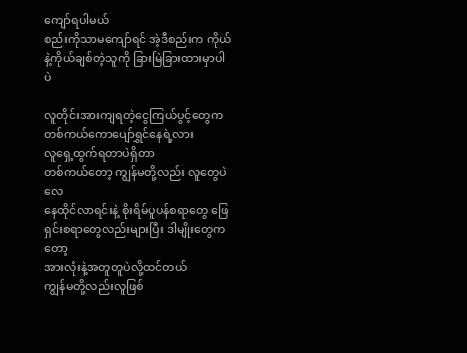ကျော်ရပါမယ်
စည်းကိုသာမကျော်ရင် အဲ့ဒီစည်းက ကိုယ်နဲ့ကိုယ်ချစ်တဲ့သူကို ခြားမြဲခြားထားမှာပါပဲ

လူတိုင်းအားကျရတဲ့ငွေကြယ်ပွင့်တွေက
တစ်ကယ်ကောပျော်ရွှင်နေရဲ့လား
လူရှေ့ထွက်ရတာပဲရှိတာ
တစ်ကယ်တော့ ကျွန်မတို့လည်း လူတွေပဲလေ
နေထိုင်လာရင်းနဲ့ စိုးရိမ်ပူပန်စရာတွေ ဖြေရှင်းစရာတွေလည်းများပြီး ဒါမျိုးတွေကတော့
အားလုံးနဲ့အတူတူပဲလို့ထင်တယ်
ကျွန်မတို့လည်းလူဖြစ်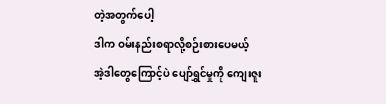တဲ့အတွက်ပေါ့
ဒါက ဝမ်းနည်းစရာလို့စဉ်းစားပေမယ့်
အဲ့ဒါတွေကြောင့်ပဲ ပျော်ရွှင်မှုကို ကျေးဇူး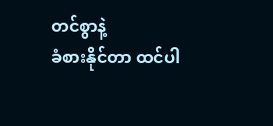တင်စွာနဲ့
ခံစားနိုင်တာ ထင်ပါ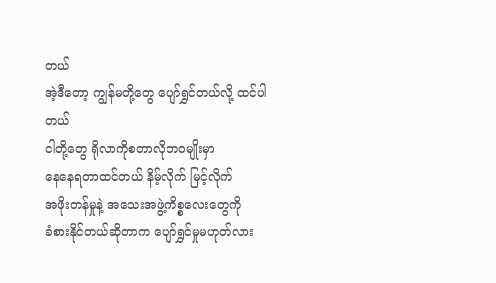တယ်
အဲ့ဒီတော့ ကျွန်မတို့တွေ ပျော်ရွှင်တယ်လို့ ထင်ပါတယ်
ငါတို့တွေ ရိုလာကိုစတာလိုဘဝမျိုးမှာ
နေနေရတာထင်တယ် နိမ့်လိုက် မြင့်လိုက်
အဖိုးတန်မှုနဲ့ အသေးအဖွဲ့ကိစ္စလေးတွေကို
ခံစားနိုင်တယ်ဆိုတာက ပျော်ရွှင်မှုမဟုတ်လား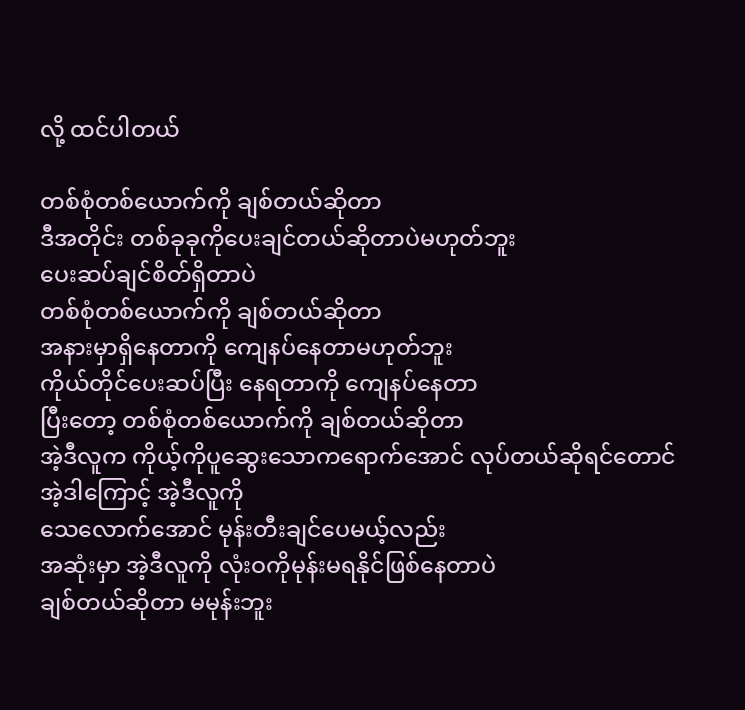လို့ ထင်ပါတယ်

တစ်စုံတစ်ယောက်ကို ချစ်တယ်ဆိုတာ
ဒီအတိုင်း တစ်ခုခုကိုပေးချင်တယ်ဆိုတာပဲမဟုတ်ဘူး
ပေးဆပ်ချင်စိတ်ရှိတာပဲ
တစ်စုံတစ်ယောက်ကို ချစ်တယ်ဆိုတာ
အနားမှာရှိနေတာကို ကျေနပ်နေတာမဟုတ်ဘူး
ကိုယ်တိုင်ပေးဆပ်ပြီး နေရတာကို ကျေနပ်နေတာ
ပြီးတော့ တစ်စုံတစ်ယောက်ကို ချစ်တယ်ဆိုတာ
အဲ့ဒီလူက ကိုယ့်ကိုပူဆွေးသောကရောက်အောင် လုပ်တယ်ဆိုရင်တောင် အဲ့ဒါကြောင့် အဲ့ဒီလူကို
သေလောက်အောင် မုန်းတီးချင်ပေမယ့်လည်း
အဆုံးမှာ အဲ့ဒီလူကို လုံးဝကိုမုန်းမရနိုင်ဖြစ်နေတာပဲ
ချစ်တယ်ဆိုတာ မမုန်းဘူး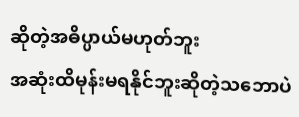ဆိုတဲ့အဓိပ္ပာယ်မဟုတ်ဘူး
အဆုံးထိမုန်းမရနိုင်ဘူးဆိုတဲ့သဘောပဲ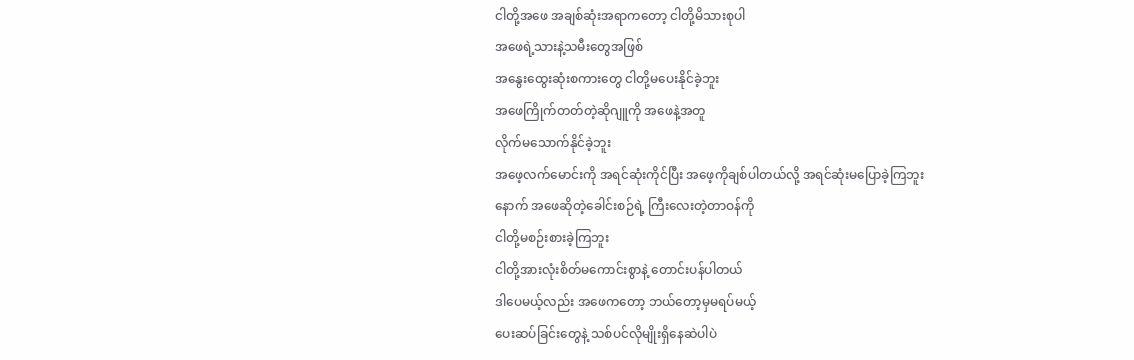ငါတို့အဖေ အချစ်ဆုံးအရာကတော့ ငါတို့မိသားစုပါ
အဖေရဲ့သားနဲ့သမီးတွေအဖြစ်
အနွေးထွေးဆုံးစကားတွေ ငါတို့မပေးနိုင်ခဲ့ဘူး
အဖေကြိုက်တတ်တဲ့ဆိုဂျူကို အဖေနဲ့အတူ
လိုက်မသောက်နိုင်ခဲ့ဘူး
အဖေ့လက်မောင်းကို အရင်ဆုံးကိုင်ပြီး အဖေ့ကိုချစ်ပါတယ်လို့ အရင်ဆုံးမပြောခဲ့ကြဘူး
နောက် အဖေဆိုတဲ့ခေါင်းစဉ်ရဲ့ ကြီးလေးတဲ့တာဝန်ကို
ငါတို့မစဉ်းစားခဲ့ကြဘူး
ငါတို့အားလုံးစိတ်မကောင်းစွာနဲ့ တောင်းပန်ပါတယ်
ဒါပေမယ့်လည်း အဖေကတော့ ဘယ်တော့မှမရပ်မယ့်
ပေးဆပ်ခြင်းတွေနဲ့ သစ်ပင်လိုမျိုးရှိနေဆဲပါပဲ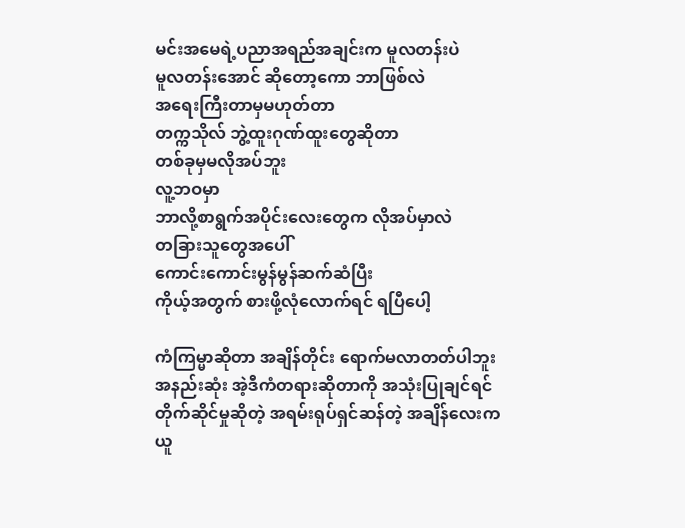မင်းအမေရဲ့ပညာအရည်အချင်းက မူလတန်းပဲ
မူလတန်းအောင် ဆိုတော့ကော ဘာဖြစ်လဲ
အရေးကြီးတာမှမဟုတ်တာ
တက္ကသိုလ် ဘွဲ့ထူးဂုဏ်ထူးတွေဆိုတာ
တစ်ခုမှမလိုအပ်ဘူး
လူ့ဘဝမှာ
ဘာလို့စာရွက်အပိုင်းလေးတွေက လိုအပ်မှာလဲ
တခြားသူတွေအပေါ်
ကောင်းကောင်းမွန်မွန်ဆက်ဆံပြီး
ကိုယ့်အတွက် စားဖို့လုံလောက်ရင် ရပြီပေါ့

ကံကြမ္မာဆိုတာ အချိန်တိုင်း ရောက်မလာတတ်ပါဘူး
အနည်းဆုံး အဲ့ဒီကံတရားဆိုတာကို အသုံးပြုချင်ရင်
တိုက်ဆိုင်မှုဆိုတဲ့ အရမ်းရုပ်ရှင်ဆန်တဲ့ အချိန်လေးက
ယူ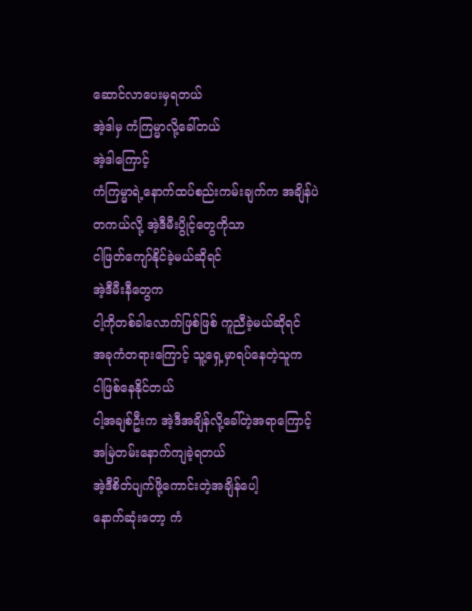ဆောင်လာပေးမှရတယ်
အဲ့ဒါမှ ကံကြမ္မာလို့ခေါ်တယ်
အဲ့ဒါကြောင့်
ကံကြမ္မာရဲ့နောက်ထပ်စည်းကမ်းချက်က အချိန်ပဲ
တကယ်လို့ အဲ့ဒီမီးပွိုင့်တွေကိုသာ
ငါဖြတ်ကျော်နိုင်ခဲ့မယ်ဆိုရင်
အဲ့ဒီမီးနီတွေက
ငါ့ကိုတစ်ခါလောက်ဖြစ်ဖြစ် ကူညီခဲ့မယ်ဆိုရင်
အခုကံတရားကြောင့် သူ့ရှေ့မှာရပ်နေတဲ့သူက
ငါဖြစ်နေနိုင်တယ်
ငါ့အချစ်ဦးက အဲ့ဒီအချိန်လို့ခေါ်တဲ့အရာကြောင့်
အမြဲတမ်းနောက်ကျခဲ့ရတယ်
အဲ့ဒီစိတ်ပျက်ဖို့ကောင်းတဲ့အချိန်ပေါ့
နောက်ဆုံးတော့ ကံ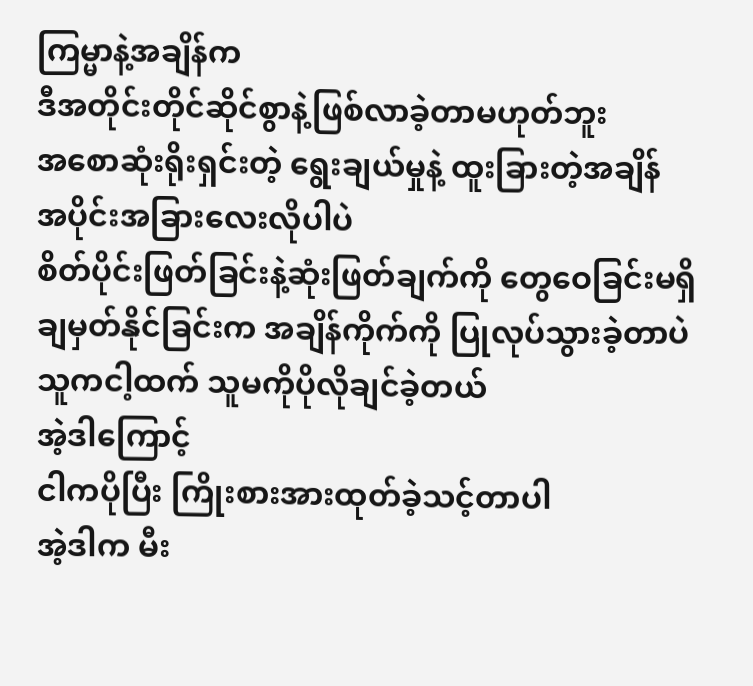ကြမ္မာနဲ့အချိန်က
ဒီအတိုင်းတိုင်ဆိုင်စွာနဲ့ဖြစ်လာခဲ့တာမဟုတ်ဘူး
အစောဆုံးရိုးရှင်းတဲ့ ရွေးချယ်မှုနဲ့ ထူးခြားတဲ့အချိန်
အပိုင်းအခြားလေးလိုပါပဲ
စိတ်ပိုင်းဖြတ်ခြင်းနဲ့ဆုံးဖြတ်ချက်ကို တွေဝေခြင်းမရှိ
ချမှတ်နိုင်ခြင်းက အချိန်ကိုက်ကို ပြုလုပ်သွားခဲ့တာပဲ
သူကငါ့ထက် သူမကိုပိုလိုချင်ခဲ့တယ်
အဲ့ဒါကြောင့်
ငါကပိုပြီး ကြိုးစားအားထုတ်ခဲ့သင့်တာပါ
အဲ့ဒါက မီး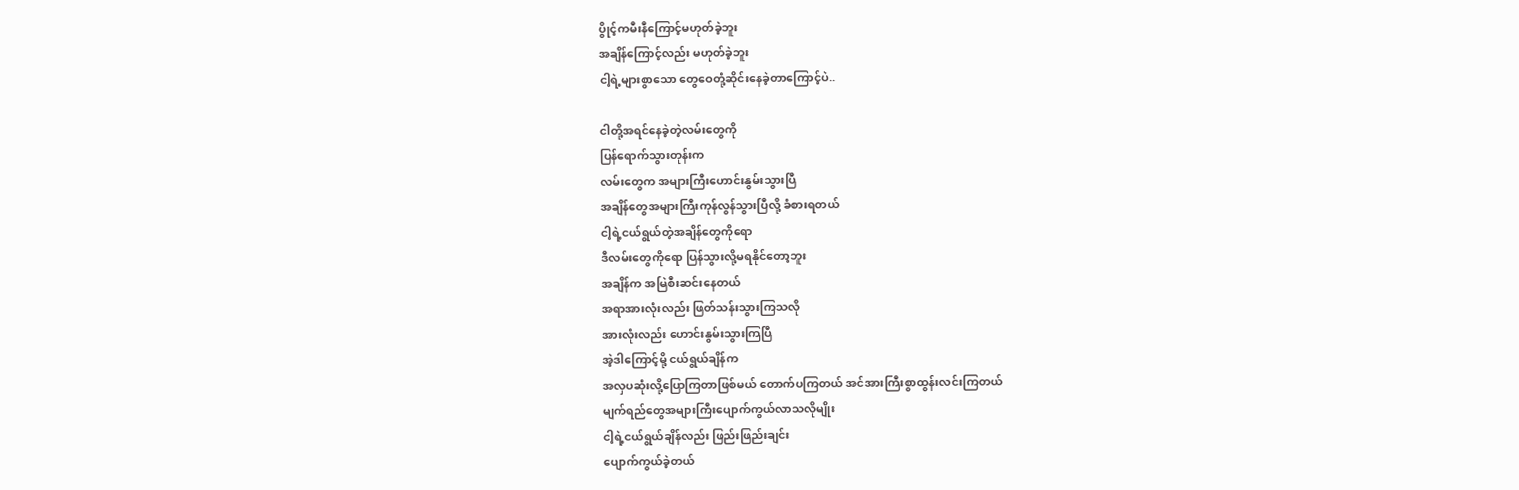ပွိုင့်ကမီးနီကြောင့်မဟုတ်ခဲ့ဘူး
အချိန်ကြောင့်လည်း မဟုတ်ခဲ့ဘူး
ငါ့ရဲ့များစွာသော တွေဝေတုံ့ဆိုင်းနေခဲ့တာကြောင့်ပဲ..

ငါတို့အရင်နေခဲ့တဲ့လမ်းတွေကို
ပြန်ရောက်သွားတုန်းက
လမ်းတွေက အများကြီးဟောင်းနွမ်းသွားပြီ
အချိန်တွေအများကြီးကုန်လွန်သွားပြီလို့ ခံစားရတယ်
ငါ့ရဲ့ငယ်ရွယ်တဲ့အချိန်တွေကိုရော
ဒီလမ်းတွေကိုရော ပြန်သွားလို့မရနိုင်တော့ဘူး
အချိန်က အမြဲစီးဆင်းနေတယ်
အရာအားလုံးလည်း ဖြတ်သန်းသွားကြသလို
အားလုံးလည်း ဟောင်းနွမ်းသွားကြပြီ
အဲ့ဒါကြောင့်မို့ ငယ်ရွယ်ချိန်က
အလှပဆုံးလို့ပြောကြတာဖြစ်မယ် တောက်ပကြတယ် အင်အားကြီးစွာထွန်းလင်းကြတယ်
မျက်ရည်တွေအများကြီးပျောက်ကွယ်လာသလိုမျိုး
ငါ့ရဲ့ငယ်ရွယ်ချိန်လည်း ဖြည်းဖြည်းချင်း
ပျောက်ကွယ်ခဲ့တယ်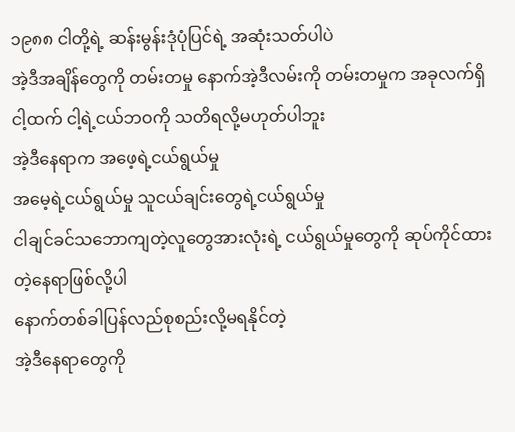၁၉၈၈ ငါတို့ရဲ့ ဆန်းမွန်းဒုံပုံပြင်ရဲ့ အဆုံးသတ်ပါပဲ
အဲ့ဒီအချိန်တွေကို တမ်းတမှု နောက်အဲ့ဒီလမ်းကို တမ်းတမှုက အခုလက်ရှိငါ့ထက် ငါ့ရဲ့ငယ်ဘဝကို သတိရလို့မဟုတ်ပါဘူး
အဲ့ဒီနေရာက အဖေ့ရဲ့ငယ်ရွယ်မှု
အမေ့ရဲ့ငယ်ရွယ်မှု သူငယ်ချင်းတွေရဲ့ငယ်ရွယ်မှု
ငါချင်ခင်သဘောကျတဲ့လူတွေအားလုံးရဲ့ ငယ်ရွယ်မှုတွေကို ဆုပ်ကိုင်ထားတဲ့နေရာဖြစ်လို့ပါ
နောက်တစ်ခါပြန်လည်စုစည်းလို့မရနိုင်တဲ့
အဲ့ဒီနေရာတွေကို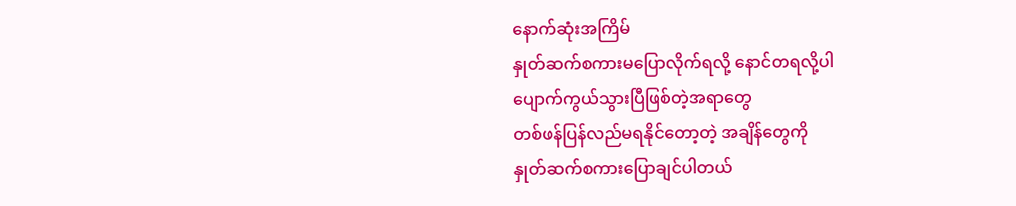နောက်ဆုံးအကြိမ်
နှုတ်ဆက်စကားမပြောလိုက်ရလို့ နောင်တရလို့ပါ
ပျောက်ကွယ်သွားပြီဖြစ်တဲ့အရာတွေ
တစ်ဖန်ပြန်လည်မရနိုင်တော့တဲ့ အချိန်တွေကို
နှုတ်ဆက်စကားပြောချင်ပါတယ်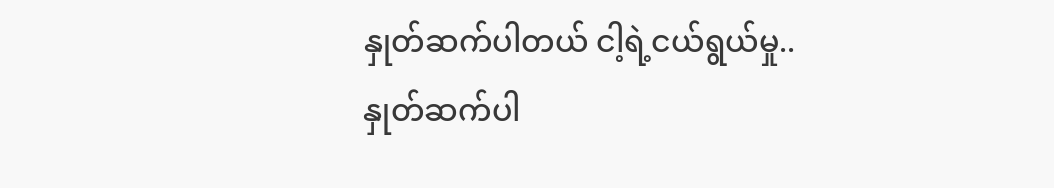နှုတ်ဆက်ပါတယ် ငါ့ရဲ့ငယ်ရွယ်မှု..
နှုတ်ဆက်ပါ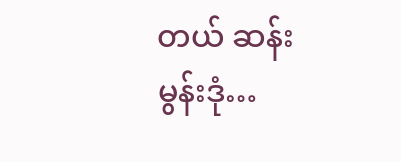တယ် ဆန်းမွန်းဒုံ…